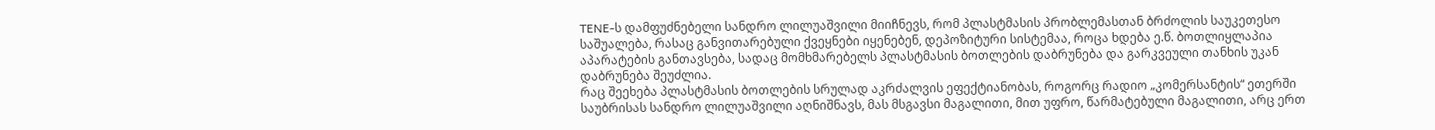TENE-ს დამფუძნებელი სანდრო ლილუაშვილი მიიჩნევს, რომ პლასტმასის პრობლემასთან ბრძოლის საუკეთესო საშუალება, რასაც განვითარებული ქვეყნები იყენებენ, დეპოზიტური სისტემაა, როცა ხდება ე.წ. ბოთლიყლაპია აპარატების განთავსება, სადაც მომხმარებელს პლასტმასის ბოთლების დაბრუნება და გარკვეული თანხის უკან დაბრუნება შეუძლია.
რაც შეეხება პლასტმასის ბოთლების სრულად აკრძალვის ეფექტიანობას, როგორც რადიო „კომერსანტის“ ეთერში საუბრისას სანდრო ლილუაშვილი აღნიშნავს, მას მსგავსი მაგალითი, მით უფრო, წარმატებული მაგალითი, არც ერთ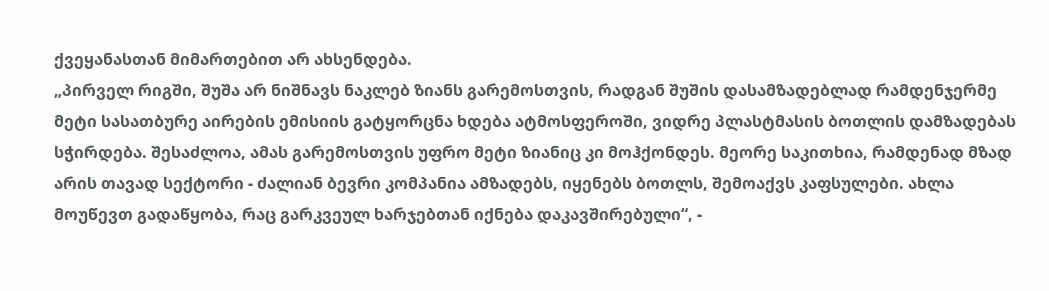ქვეყანასთან მიმართებით არ ახსენდება.
„პირველ რიგში, შუშა არ ნიშნავს ნაკლებ ზიანს გარემოსთვის, რადგან შუშის დასამზადებლად რამდენჯერმე მეტი სასათბურე აირების ემისიის გატყორცნა ხდება ატმოსფეროში, ვიდრე პლასტმასის ბოთლის დამზადებას სჭირდება. შესაძლოა, ამას გარემოსთვის უფრო მეტი ზიანიც კი მოჰქონდეს. მეორე საკითხია, რამდენად მზად არის თავად სექტორი - ძალიან ბევრი კომპანია ამზადებს, იყენებს ბოთლს, შემოაქვს კაფსულები. ახლა მოუწევთ გადაწყობა, რაც გარკვეულ ხარჯებთან იქნება დაკავშირებული“, -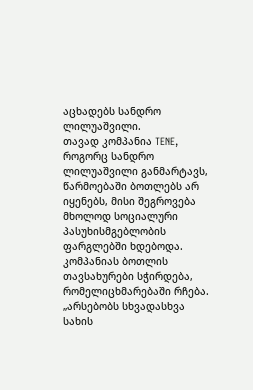აცხადებს სანდრო ლილუაშვილი.
თავად კომპანია TENE, როგორც სანდრო ლილუაშვილი განმარტავს, წარმოებაში ბოთლებს არ იყენებს, მისი შეგროვება მხოლოდ სოციალური პასუხისმგებლობის ფარგლებში ხდებოდა. კომპანიას ბოთლის თავსახურები სჭირდება, რომელიცხმარებაში რჩება.
„არსებობს სხვადასხვა სახის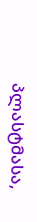პლასტმასა,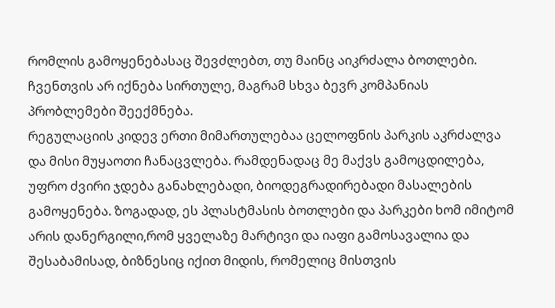რომლის გამოყენებასაც შევძლებთ, თუ მაინც აიკრძალა ბოთლები. ჩვენთვის არ იქნება სირთულე, მაგრამ სხვა ბევრ კომპანიას პრობლემები შეექმნება.
რეგულაციის კიდევ ერთი მიმართულებაა ცელოფნის პარკის აკრძალვა და მისი მუყაოთი ჩანაცვლება. რამდენადაც მე მაქვს გამოცდილება, უფრო ძვირი ჯდება განახლებადი, ბიოდეგრადირებადი მასალების გამოყენება. ზოგადად, ეს პლასტმასის ბოთლები და პარკები ხომ იმიტომ არის დანერგილი,რომ ყველაზე მარტივი და იაფი გამოსავალია და შესაბამისად, ბიზნესიც იქით მიდის, რომელიც მისთვის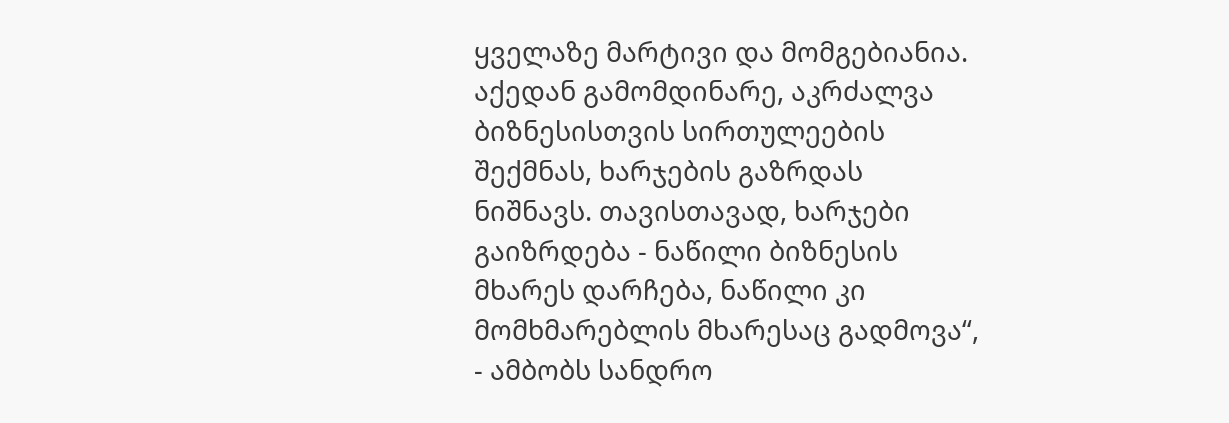ყველაზე მარტივი და მომგებიანია. აქედან გამომდინარე, აკრძალვა ბიზნესისთვის სირთულეების შექმნას, ხარჯების გაზრდას ნიშნავს. თავისთავად, ხარჯები გაიზრდება - ნაწილი ბიზნესის მხარეს დარჩება, ნაწილი კი მომხმარებლის მხარესაც გადმოვა“, - ამბობს სანდრო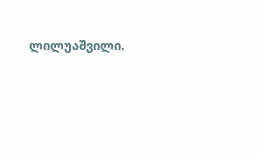ლილუაშვილი.